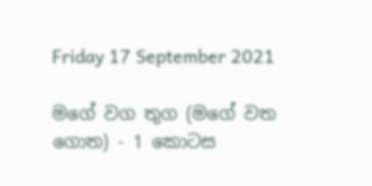Friday 17 September 2021

මගේ වග තුග (මගේ වත ගොත) - 1 කොටස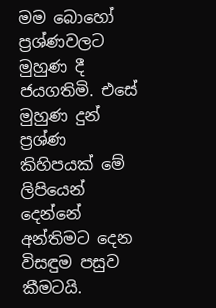මම බොහෝ ප්‍රශ්ණවලට මුහුණ දී ජයගතිමි. එසේ මුහුණ දුන් ප්‍රශ්ණ කිහිපයක් මේ ලිපියෙන් දෙන්නේ අන්තිමට දෙන විසඳුම පසුව කීමටයි.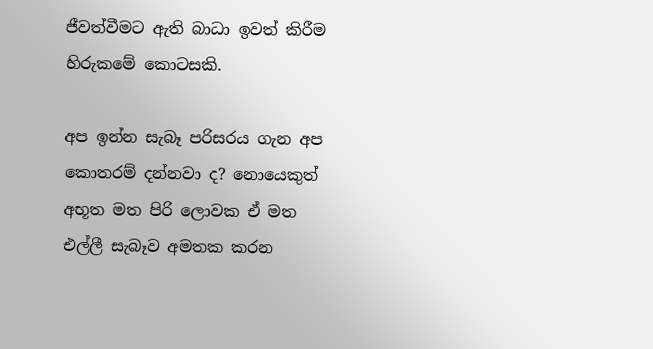ජීවත්වීමට ඇති බාධා ඉවත් කිරීම හිරුකමේ කොටසකි.

අප ඉන්න සැබෑ පරිසරය ගැන අප කොතරම් දන්නවා ද? නොයෙකුත් අභූත මත පිරි ලොවක ඒ මත එල්ලී සැබෑව අමතක කරන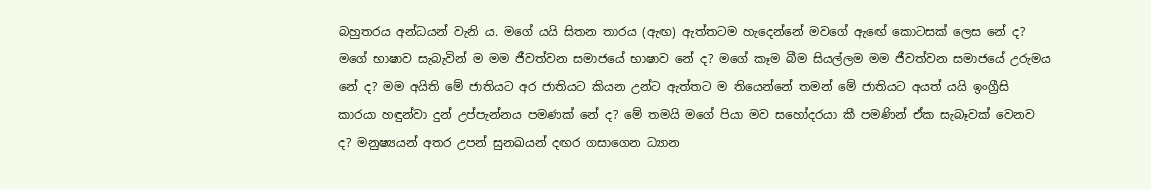බහුතරය අන්ධයන් වැනි ය. මගේ යයි සිතන තාරය (ඇඟ) ඇත්තටම හැදෙන්නේ මවගේ ඇඟේ කොටසක් ලෙස නේ ද? මගේ භාෂාව සැබැවින් ම මම ජීවත්වන සමාජයේ භාෂාව නේ ද? මගේ කෑම බීම සියල්ලම මම ජීවත්වන සමාජයේ උරුමය නේ ද? මම අයිති මේ ජාතියට අර ජාතියට කියන උන්ට ඇත්තට ම තියෙන්නේ තමන් මේ ජාතියට අයත් යයි ඉංග්‍රීසි කාරයා හඳුන්වා දුන් උප්පැන්නය පමණක් නේ ද? මේ තමයි මගේ පියා මව සහෝදරයා කී පමණින් ඒක සැබෑවක් වෙනව ද? මනුෂ්‍යයන් අතර උපන් සුනඛයන් දඟර ගසාගෙන ධ්‍යාන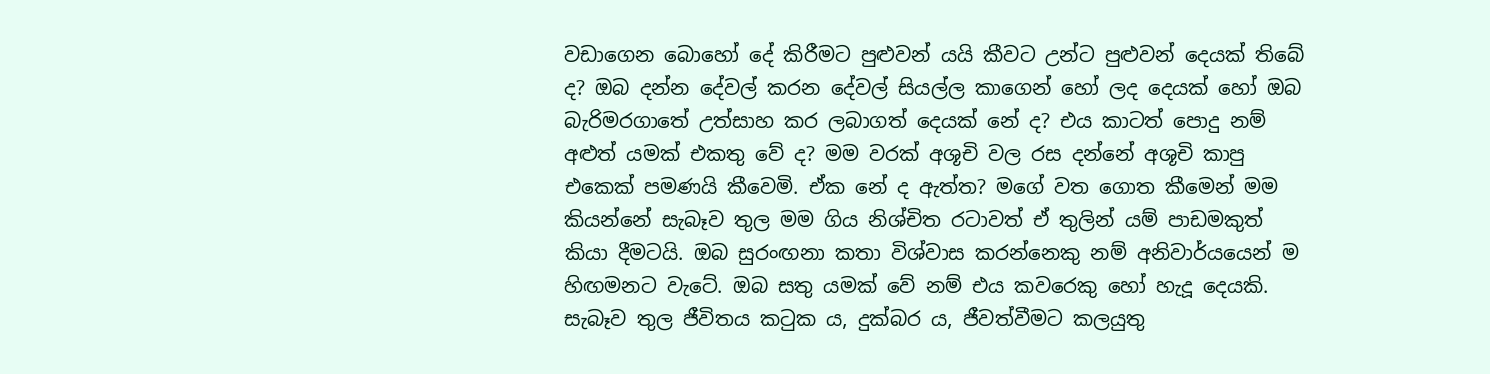වඩාගෙන බොහෝ දේ කිරීමට පුළුවන් යයි කීවට උන්ට පුළුවන් දෙයක් තිබේ ද? ඔබ දන්න දේවල් කරන දේවල් සියල්ල කාගෙන් හෝ ලද දෙයක් හෝ ඔබ බැරිමරගාතේ උත්සාහ කර ලබාගත් දෙයක් නේ ද? එය කාටත් පොදු නම් අළුත් යමක් එකතු වේ ද? මම වරක් අශූචි වල රස දන්නේ අශූචි කාපු එකෙක් පමණයි කීවෙමි. ඒක නේ ද ඇත්ත? මගේ වත ගොත කීමෙන් මම කියන්නේ සැබෑව තුල මම ගිය නිශ්චිත රටාවත් ඒ තුලින් යම් පාඩමකුත් කියා දීමටයි. ඔබ සුරංඟනා කතා විශ්වාස කරන්නෙකු නම් අනිවාර්යයෙන් ම හිඟමනට වැටේ. ඔබ සතු යමක් වේ නම් එය කවරෙකු හෝ හැදූ දෙයකි. සැබෑව තුල ජීවිතය කටුක ය, දුක්බර ය, ජීවත්වීමට කලයුතු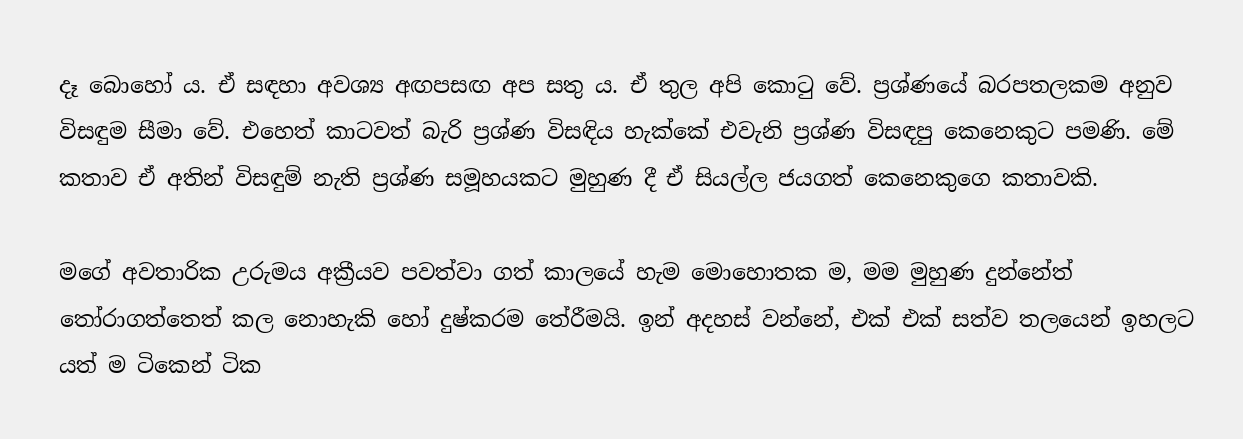දෑ බොහෝ ය. ඒ සඳහා අවශ්‍ය අඟපසඟ අප සතු ය. ඒ තුල අපි කොටු වේ. ප්‍රශ්ණයේ බරපතලකම අනුව විසඳුම සීමා වේ. එහෙත් කාටවත් බැරි ප්‍රශ්ණ විසඳිය හැක්කේ එවැනි ප්‍රශ්ණ විසඳපු කෙනෙකුට පමණි. මේ කතාව ඒ අතින් විසඳුම් නැති ප්‍රශ්ණ සමූහයකට මුහුණ දී ඒ සියල්ල ජයගත් කෙනෙකුගෙ කතාවකි.

මගේ අවතාරික උරුමය අක්‍රීයව පවත්වා ගත් කාලයේ හැම මොහොතක ම, මම මුහුණ දුන්නේත් තෝරාගත්තෙත් කල නොහැකි හෝ දුෂ්කරම තේරීමයි. ඉන් අදහස් වන්නේ, එක් එක් සත්ව තලයෙන් ඉහලට යත් ම ටිකෙන් ටික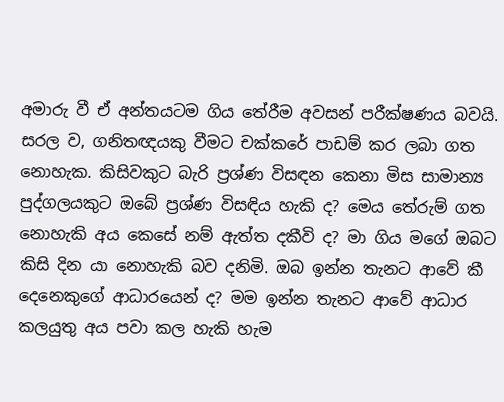අමාරු වී ඒ අන්තයටම ගිය තේරීම අවසන් පරීක්ෂණය බවයි. සරල ව, ගනිතඥයකු වීමට චක්කරේ පාඩම් කර ලබා ගත නොහැක. කිසිවකුට බැරි ප්‍රශ්ණ විසඳන කෙනා මිස සාමාන්‍ය පුද්ගලයකුට ඔබේ ප්‍රශ්ණ විසඳිය හැකි ද? මෙය තේරුම් ගත නොහැකි අය කෙසේ නම් ඇත්ත දකීවි ද? මා ගිය මගේ ඔබට කිසි දින යා නොහැකි බව දනිමි. ඔබ ඉන්න තැනට ආවේ කී දෙනෙකුගේ ආධාරයෙන් ද? මම ඉන්න තැනට ආවේ ආධාර කලයුතු අය පවා කල හැකි හැම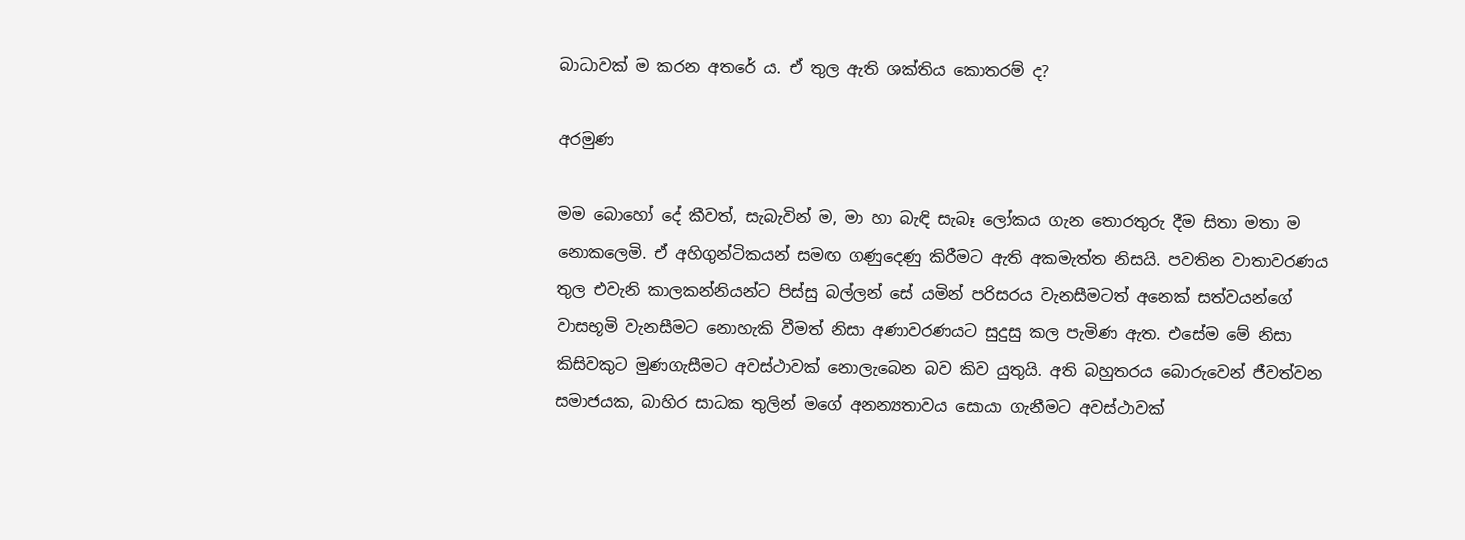බාධාවක් ම කරන අතරේ ය. ඒ තුල ඇති ශක්තිය කොතරම් ද?

අරමුණ

මම බොහෝ දේ කීවත්, සැබැවින් ම, මා හා බැඳි සැබෑ ලෝකය ගැන තොරතුරු දීම සිතා මතා ම නොකලෙමි. ඒ අහිගුන්ටිකයන් සමඟ ගණුදෙණු කිරීමට ඇති අකමැත්ත නිසයි. පවතින වාතාවරණය තුල එවැනි කාලකන්නියන්ට පිස්සු බල්ලන් සේ යමින් පරිසරය වැනසීමටත් අනෙක් සත්වයන්ගේ වාසභූමි වැනසීමට නොහැකි වීමත් නිසා අණාවරණයට සුදුසු කල පැමිණ ඇත. එසේම මේ නිසා කිසිවකුට මුණගැසීමට අවස්ථාවක් නොලැබෙන බව කිව යුතුයි. අති බහුතරය බොරුවෙන් ජීවත්වන සමාජයක, බාහිර සාධක තුලින් මගේ අනන්‍යතාවය සොයා ගැනීමට අවස්ථාවක්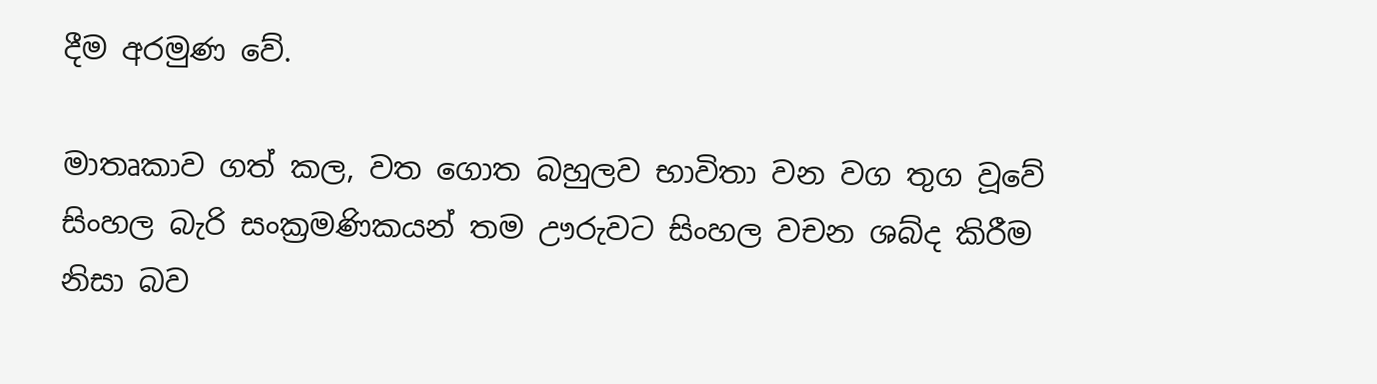දීම අරමුණ වේ.

මාතෘකාව ගත් කල, වත ගොත බහුලව භාවිතා වන වග තුග වූවේ සිංහල බැරි සංක්‍රමණිකයන් තම ඌරුවට සිංහල වචන ශබ්ද කිරීම නිසා බව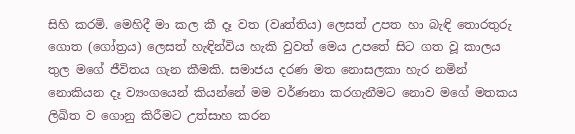සිහි කරමි. මෙහිදී මා කල කී දෑ වත (වෘත්තිය) ලෙසත් උපත හා බැඳි තොරතුරු ගොත (ගෝත්‍රය) ලෙසත් හැඳින්විය හැකි වුවත් මෙය උපතේ සිට ගත වූ කාලය තුල මගේ ජීවිතය ගැන කීමකි. සමාජය දරණ මත නොසලකා හැර නමින් නොකියන දෑ ව්‍යංගයෙන් කියන්නේ මම වර්ණනා කරගැනීමට නොව මගේ මතකය ලිඛිත ව ගොනු කිරීමට උත්සාහ කරන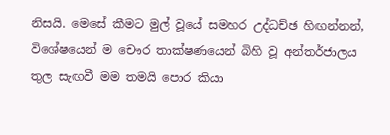නිසයි. මෙසේ කීමට මුල් වූයේ සමහර උද්ධච්ඡ හිඟන්නන්, විශේෂයෙන් ම චෞර තාක්ෂණයෙන් බිහි වූ අන්තර්ජාලය තුල සැඟවී මම තමයි පොර කියා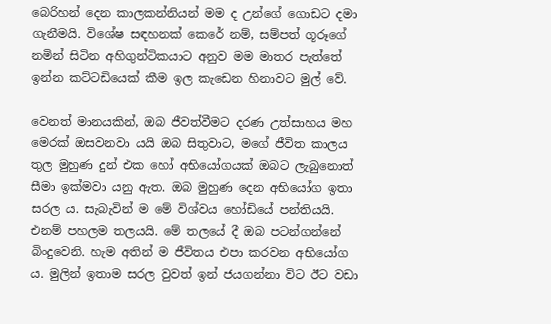බෙරිහන් දෙන කාලකන්නියන් මම ද උන්ගේ ගොඩට දමා ගැනීමයි. විශේෂ සඳහනක් කෙරේ නම්, සම්පත් ගූරූගේ නමින් සිටින අහිගුන්ටිකයාට අනුව මම මාතර පැත්තේ ඉන්න කට්ටඩියෙක් කීම ඉල කැඩෙන හිනාවට මුල් වේ.

වෙනත් මානයකින්, ඔබ ජීවත්වීමට දරණ උත්සාහය මහ මෙරක් ඔසවනවා යයි ඔබ සිතුවාට, මගේ ජීවිත කාලය තුල මුහුණ දුන් එක හෝ අභියෝගයක් ඔබට ලැබුනොත් සීමා ඉක්මවා යනු ඇත. ඔබ මුහුණ දෙන අභියෝග ඉතා සරල ය. සැබැවින් ම මේ විශ්වය හෝඩියේ පන්තියයි. එනම් පහලම තලයයි. මේ තලයේ දී ඔබ පටන්ගන්නේ බිංදුවෙනි. හැම අතින් ම ජීවිතය එපා කරවන අභියෝග ය. මුලින් ඉතාම සරල වුවත් ඉන් ජයගන්නා විට ඊට වඩා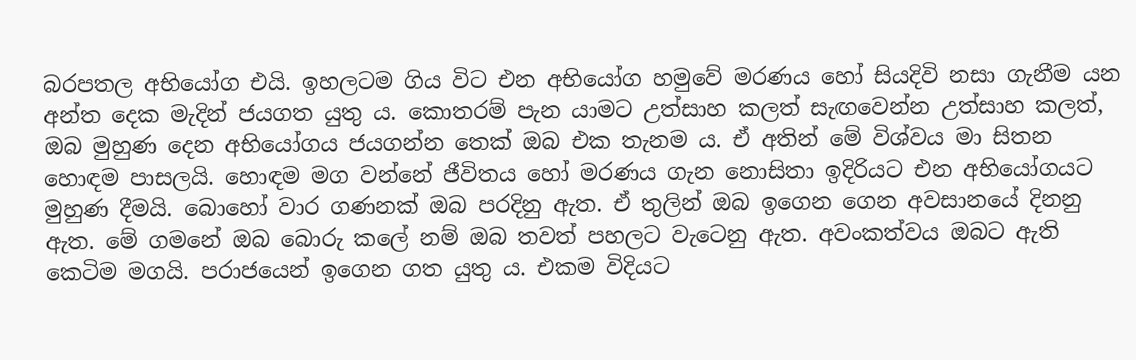බරපතල අභියෝග එයි. ඉහලටම ගිය විට එන අභියෝග හමුවේ මරණය හෝ සියදිවි නසා ගැනීම යන අන්ත දෙක මැදින් ජයගත යුතු ය. කොතරම් පැන යාමට උත්සාහ කලත් සැඟවෙන්න උත්සාහ කලත්, ඔබ මුහුණ දෙන අභියෝගය ජයගන්න තෙක් ඔබ එක තැනම ය. ඒ අතින් මේ විශ්වය මා සිතන හොඳම පාසලයි. හොඳම මග වන්නේ ජීවිතය හෝ මරණය ගැන නොසිතා ඉදිරියට එන අභියෝගයට මුහුණ දීමයි. බොහෝ වාර ගණනක් ඔබ පරදිනු ඇත. ඒ තුලින් ඔබ ඉගෙන ගෙන අවසානයේ දිනනු ඇත. මේ ගමනේ ඔබ බොරු කලේ නම් ඔබ තවත් පහලට වැටෙනු ඇත. අවංකත්වය ඔබට ඇති කෙටිම මගයි. පරාජයෙන් ඉගෙන ගත යුතු ය. එකම විදියට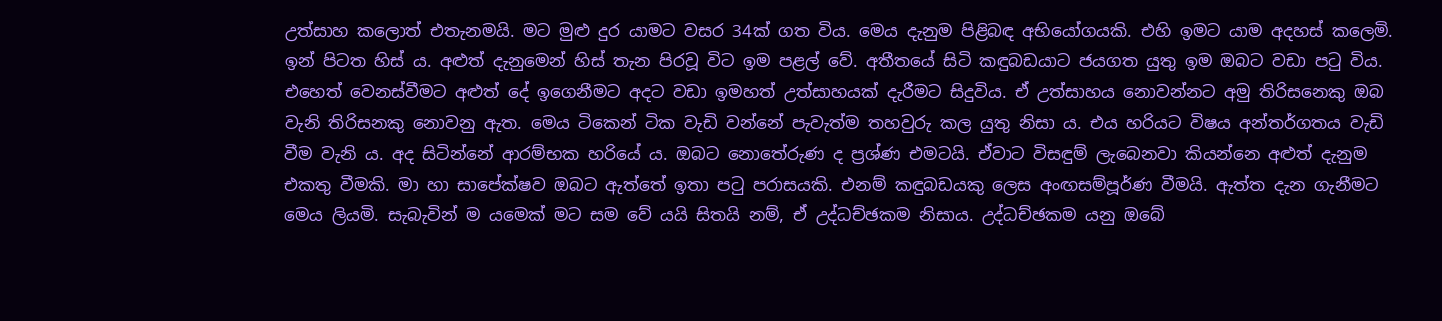උත්සාහ කලොත් එතැනමයි. මට මුළු දුර යාමට වසර 34ක් ගත විය. මෙය දැනුම පිළිබඳ අභියෝගයකි. එහි ඉමට යාම අදහස් කලෙමි. ඉන් පිටත හිස් ය. අළුත් දැනුමෙන් හිස් තැන පිරවූ විට ඉම පළල් වේ. අතීතයේ සිටි කඳුබඩයාට ජයගත යුතු ඉම ඔබට වඩා පටු විය. එහෙත් වෙනස්වීමට අළුත් දේ ඉගෙනීමට අදට වඩා ඉමහත් උත්සාහයක් දැරීමට සිදුවිය. ඒ උත්සාහය නොවන්නට අමු තිරිසනෙකු ඔබ වැනි තිරිසනකු නොවනු ඇත. මෙය ටිකෙන් ටික වැඩි වන්නේ පැවැත්ම තහවුරු කල යුතු නිසා ය. එය හරියට විෂය අන්තර්ගතය වැඩි වීම වැනි ය. අද සිටින්නේ ආරම්භක හරියේ ය. ඔබට නොතේරුණ ද ප්‍රශ්ණ එමටයි. ඒවාට විසඳුම් ලැබෙනවා කියන්නෙ අළුත් දැනුම එකතු වීමකි. මා හා සාපේක්ෂව ඔබට ඇත්තේ ඉතා පටු පරාසයකි. එනම් කඳුබඩයකු ලෙස අංඟසම්පූර්ණ වීමයි. ඇත්ත දැන ගැනීමට මෙය ලියමි. සැබැවින් ම යමෙක් මට සම වේ යයි සිතයි නම්, ඒ උද්ධච්ඡකම නිසාය. උද්ධච්ඡකම යනු ඔබේ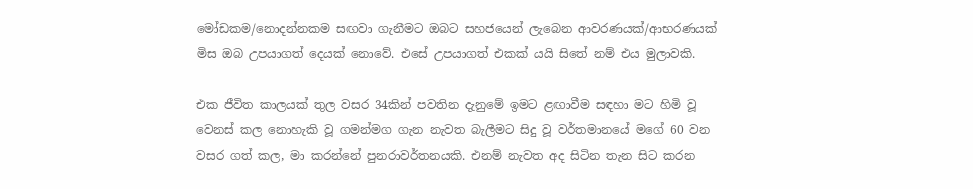මෝඩකම/නොදන්නකම සඟවා ගැනීමට ඔබට සහජයෙන් ලැබෙන ආවරණයක්/ආභරණයක් මිස ඔබ උපයාගත් දෙයක් නොවේ. එසේ උපයාගත් එකක් යයි සිතේ නම් එය මුලාවකි.

එක ජීවිත කාලයක් තුල වසර 34කින් පවතින දැනුමේ ඉමට ළඟාවීම සඳහා මට හිමි වූ වෙනස් කල නොහැකි වූ ගමන්මග ගැන නැවත බැලීමට සිදු වූ වර්තමානයේ මගේ 60 වන වසර ගත් කල, මා කරන්නේ පුනරාවර්තනයකි. එනම් නැවත අද සිටින තැන සිට කරන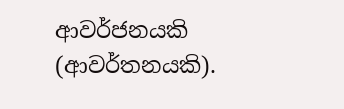ආවර්ජනයකි (ආවර්තනයකි).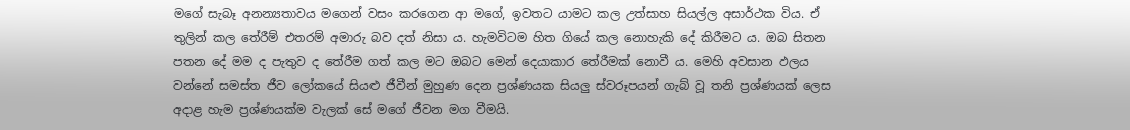මගේ සැබෑ අනන්‍යතාවය මගෙන් වසං කරගෙන ආ මගේ, ඉවතට යාමට කල උත්සාහ සියල්ල අසාර්ථක විය. ඒ තුලින් කල තේරීම් එතරම් අමාරු බව දත් නිසා ය. හැමවිටම හිත ගියේ කල නොහැකි දේ කිරීමට ය. ඔබ සිතන පතන දේ මම ද පැතුව ද තේරීම ගත් කල මට ඔබට මෙන් දෙයාකාර තේරීමක් නොවී ය. මෙහි අවසාන ඵලය වන්නේ සමස්ත ජීව ලෝකයේ සියළු ජීවීන් මුහුණ දෙන ප්‍රශ්ණයක සියලු ස්වරූපයන් ගැබ් වූ තනි ප්‍රශ්ණයක් ලෙස අදාළ හැම ප්‍රශ්ණයක්ම වැලක් සේ මගේ ජීවන මග වීමයි.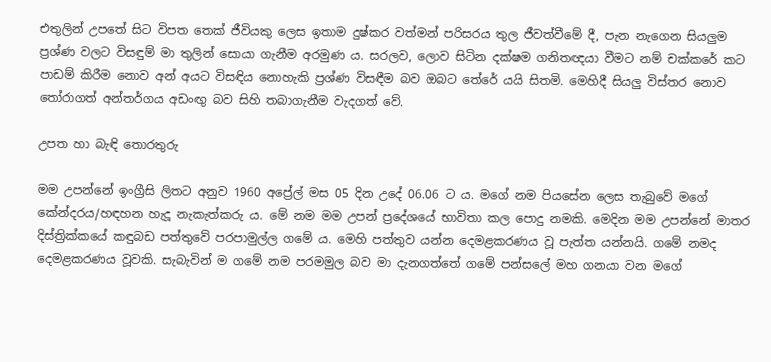එතුලින් උපතේ සිට විපත තෙක් ජීවියකු ලෙස ඉතාම දුෂ්කර වත්මන් පරිසරය තුල ජීවත්වීමේ දී, පැන නැගෙන සියලුම ප්‍රශ්ණ වලට විසඳුම් මා තුලින් සොයා ගැනීම අරමුණ ය. සරලව, ලොව සිටින දක්ෂම ගනිතඥයා වීමට නම් චක්කරේ කට පාඩම් කිරීම නොව අන් අයට විසඳිය නොහැකි ප්‍රශ්ණ විසඳීම බව ඔබට තේරේ යයි සිතමි. මෙහිදී සියලු විස්තර නොව තෝරාගත් අන්තර්ගය අඩංඟු බව සිහි තබාගැනීම වැදගත් වේ.

උපත හා බැඳි තොරතුරු

මම උපන්නේ ඉංග්‍රීසි ලිතට අනුව 1960 අප්‍රේල් මස 05 දින උදේ 06.06 ට ය. මගේ නම පියසේන ලෙස තැබුවේ මගේ කේන්දරය/හඳහන හැදූ නැකැත්කරු ය. මේ නම මම උපන් ප්‍රදේශයේ භාවිතා කල පොදු නමකි. මෙදින මම උපන්නේ මාතර දිස්ත්‍රික්කයේ කඳුබඩ පත්තුවේ පරපාමුල්ල ගමේ ය. මෙහි පත්තුව යන්න දෙමළකරණය වූ පැත්ත යන්නයි. ගමේ නමද දෙමළකරණය වූවකි. සැබැවින් ම ගමේ නම පරමමුල බව මා දැනගත්තේ ගමේ පන්සලේ මහ ගනයා වන මගේ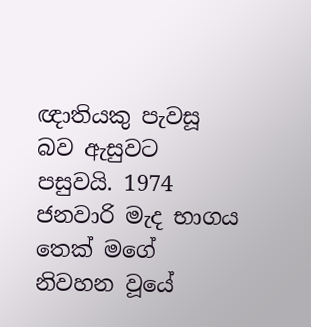ඥාතියකු පැවසූ බව ඇසුවට පසුවයි. 1974 ජනවාරි මැද භාගය තෙක් මගේ නිවහන වූයේ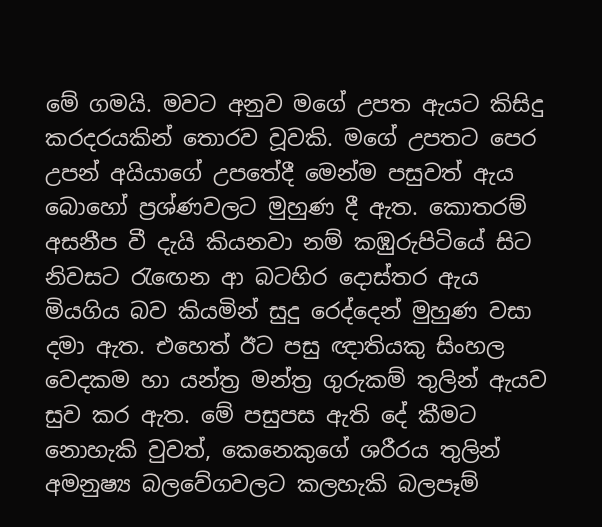මේ ගමයි. මවට අනුව මගේ උපත ඇයට කිසිදු කරදරයකින් තොරව වූවකි. මගේ උපතට පෙර උපන් අයියාගේ උපතේදී මෙන්ම පසුවත් ඇය බොහෝ ප්‍රශ්ණවලට මුහුණ දී ඇත. කොතරම් අසනීප වී දැයි කියනවා නම් කඹුරුපිටියේ සිට නිවසට රැඟෙන ආ බටහිර දොස්තර ඇය මියගිය බව කියමින් සුදු රෙද්දෙන් මුහුණ වසා දමා ඇත. එහෙත් ඊට පසු ඥාතියකු සිංහල වෙදකම හා යන්ත්‍ර මන්ත්‍ර ගුරුකම් තුලින් ඇයව සුව කර ඇත. මේ පසුපස ඇති දේ කීමට නොහැකි වුවත්, කෙනෙකුගේ ශරීරය තුලින් අමනුෂ්‍ය බලවේගවලට කලහැකි බලපෑම්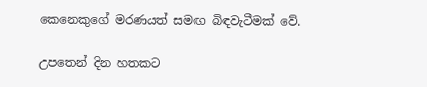කෙනෙකුගේ මරණයත් සමඟ බිඳවැටීමක් වේ.

උපතෙන් දින හතකට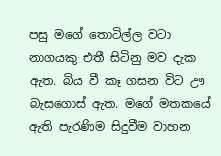පසු මගේ තොටිල්ල වටා නාගයකු එතී සිටිනු මව දැක ඇත. බිය වී කෑ ගසන විට ඌ බැසගොස් ඇත. මගේ මතකයේ ඇති පැරණිම සිදුවීම වාහන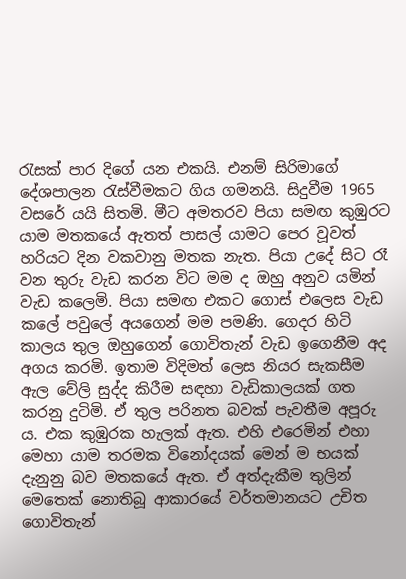රැසක් පාර දිගේ යන එකයි. එනම් සිරිමාගේ දේශපාලන රැස්වීමකට ගිය ගමනයි. සිදුවීම 1965 වසරේ යයි සිතමි. මීට අමතරව පියා සමඟ කුඹුරට යාම මතකයේ ඇතත් පාසල් යාමට පෙර වූවත් හරියට දින වකවානු මතක නැත. පියා උදේ සිට රෑ වන තුරු වැඩ කරන විට මම ද ඔහු අනුව යමින් වැඩ කලෙමි. පියා සමඟ එකට ගොස් එලෙස වැඩ කලේ පවුලේ අයගෙන් මම පමණි. ගෙදර හිටි කාලය තුල ඔහුගෙන් ගොවිතැන් වැඩ ඉගෙනීම අද අගය කරමි. ඉතාම විදිමත් ලෙස නියර සැකසීම ඇල වේලි සුද්ද කිරීම සඳහා වැඩිකාලයක් ගත කරනු දුටිමි. ඒ තුල පරිනත බවක් පැවතීම අපූරු ය. එක කුඹුරක හැලක් ඇත. එහි එරෙමින් එහා මෙහා යාම තරමක විනෝදයක් මෙන් ම භයක් දැනුනු බව මතකයේ ඇත. ඒ අත්දැකීම තුලින් මෙතෙක් නොතිබූ ආකාරයේ වර්තමානයට උචිත ගොවිතැන්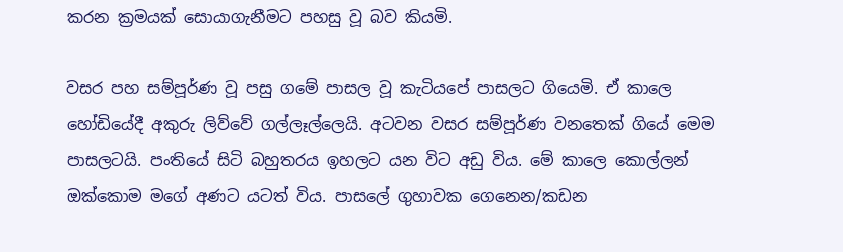කරන ක්‍රමයක් සොයාගැනීමට පහසු වූ බව කියමි.

වසර පහ සම්පූර්ණ වූ පසු ගමේ පාසල වූ කැටියපේ පාසලට ගියෙමි. ඒ කාලෙ හෝඩියේදී අකුරු ලිව්වේ ගල්ලෑල්ලෙයි. අටවන වසර සම්පූර්ණ වනතෙක් ගියේ මෙම පාසලටයි. පංතියේ සිටි බහුතරය ඉහලට යන විට අඩු විය. මේ කාලෙ කොල්ලන් ඔක්කොම මගේ අණට යටත් විය. පාසලේ ගුහාවක ගෙනෙන/කඩන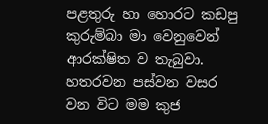පළතුරු හා හොරට කඩපු කුරුම්බා මා වෙනුවෙන් ආරක්ෂිත ව තැබුවා. හතරවන පස්වන වසර වන විට මම කුජ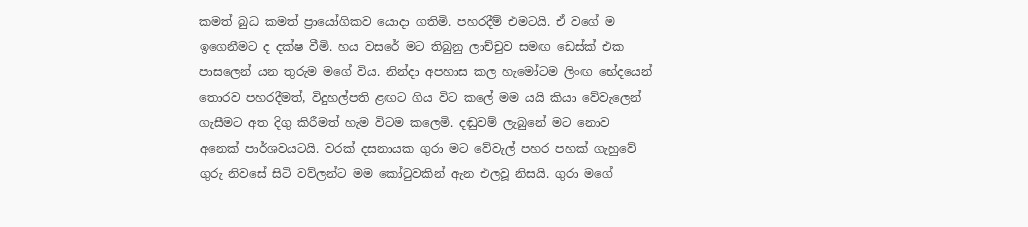කමත් බුධ කමත් ප්‍රායෝගිකව යොදා ගතිමි. පහරදීම් එමටයි. ඒ වගේ ම ඉගෙනීමට ද දක්ෂ වීමි. හය වසරේ මට තිබුනු ලාච්චුව සමඟ ඩෙස්ක් එක පාසලෙන් යන තුරුම මගේ විය. නින්දා අපහාස කල හැමෝටම ලිංඟ භේදයෙන් තොරව පහරදීමත්, විදුහල්පති ළඟට ගිය විට කලේ මම යයි කියා වේවැලෙන් ගැසීමට අත දිගු කිරීමත් හැම විටම කලෙමි. දඬුවම් ලැබුනේ මට නොව අනෙක් පාර්ශවයටයි. වරක් දසනායක ගුරා මට වේවැල් පහර පහක් ගැහුවේ ගුරු නිවසේ සිටි වව්ලන්ට මම කෝටුවකින් ඇන එලවූ නිසයි. ගුරා මගේ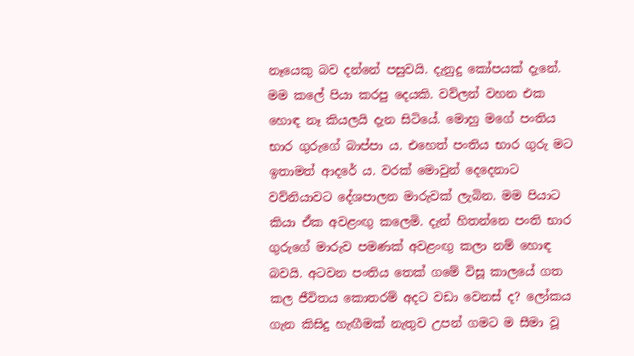නෑයෙකු බව දන්නේ පසුවයි. දැනුදු කෝපයක් දැනේ. මම කලේ පියා කරපු දෙයකි. වව්ලන් වහන එක හොඳ නෑ කියලයි දැන සිටියේ. මොහු මගේ පංතිය භාර ගුරුගේ බාප්පා ය. එහෙත් පංතිය භාර ගුරු මට ඉතාමත් ආදරේ ය. වරක් මොවුන් දෙදෙනාට වව්නියාවට දේශපාලන මාරුවක් ලැබින. මම පියාට කියා ඒක අවළංඟු කලෙමි. දැන් හිතන්නෙ පංති භාර ගුරුගේ මාරුව පමණක් අවළංඟු කලා නම් හොඳ බවයි. අටවන පංතිය තෙක් ගමේ විසූ කාලයේ ගත කල ජීවිතය කොතරම් අදට වඩා වෙනස් ද? ලෝකය ගැන කිසිදු හැඟීමක් නැතුව උපන් ගමට ම සීමා වූ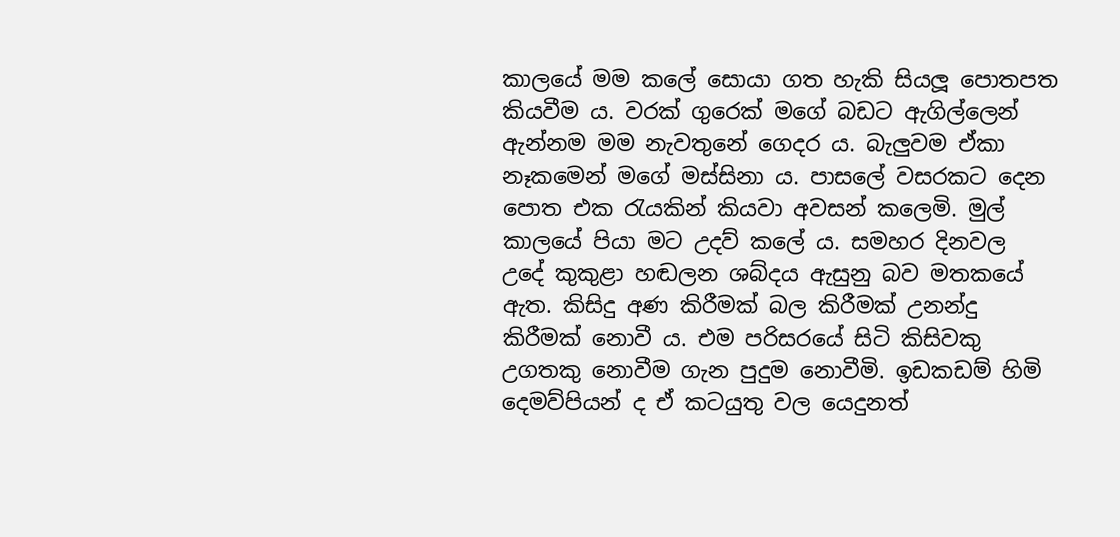කාලයේ මම කලේ සොයා ගත හැකි සියලූ පොතපත කියවීම ය. වරක් ගුරෙක් මගේ බඩට ඇගිල්ලෙන් ඇන්නම මම නැවතුනේ ගෙදර ය. බැලුවම ඒකා නෑකමෙන් මගේ මස්සිනා ය. පාසලේ වසරකට දෙන පොත එක රැයකින් කියවා අවසන් කලෙමි. මුල් කාලයේ පියා මට උදව් කලේ ය. සමහර දිනවල උදේ කුකුළා හඬලන ශබ්දය ඇසුනු බව මතකයේ ඇත. කිසිදු අණ කිරීමක් බල කිරීමක් උනන්දු කිරීමක් නොවී ය. එම පරිසරයේ සිටි කිසිවකු උගතකු නොවීම ගැන පුදුම නොවීමි. ඉඩකඩම් හිමි දෙමව්පියන් ද ඒ කටයුතු වල යෙදුනත්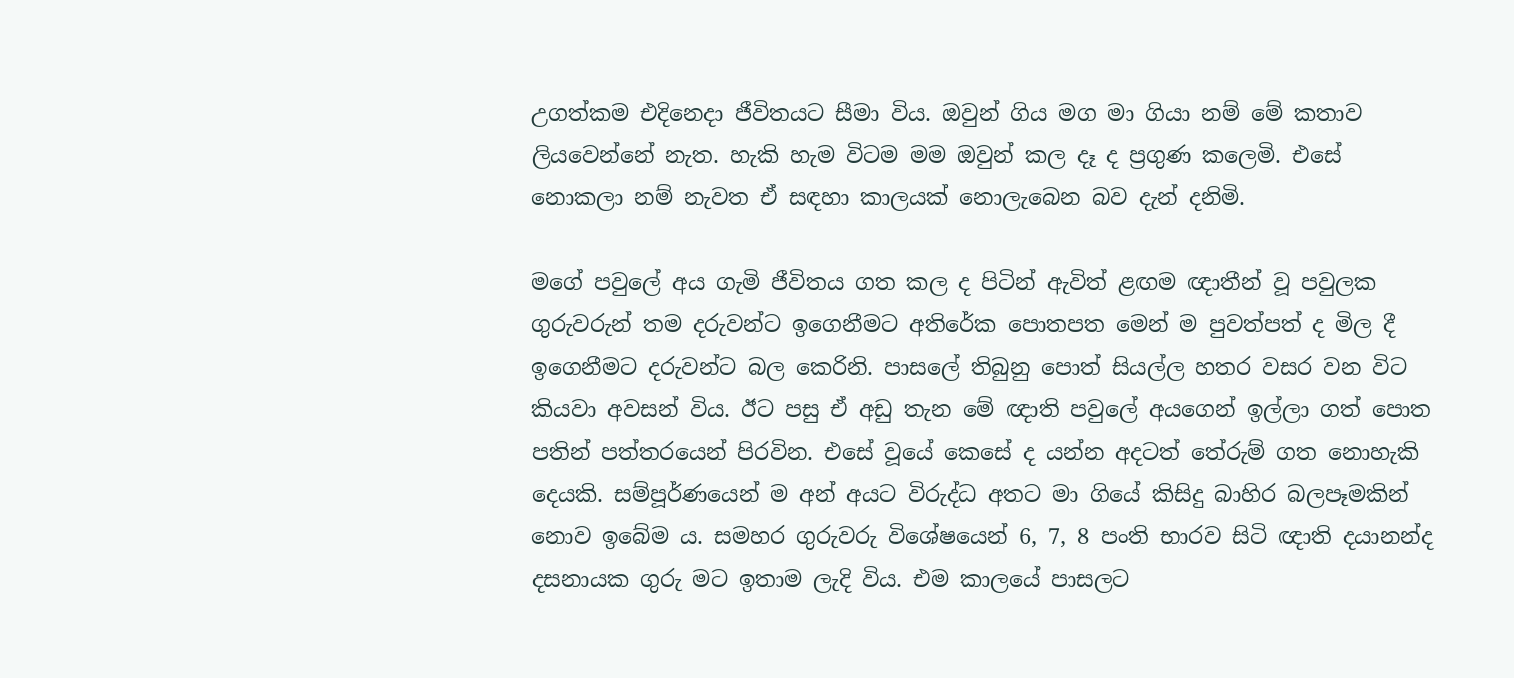උගත්කම එදිනෙදා ජීවිතයට සීමා විය. ඔවුන් ගිය මග මා ගියා නම් මේ කතාව ලියවෙන්නේ නැත. හැකි හැම විටම මම ඔවුන් කල දෑ ද ප්‍රගුණ කලෙමි. එසේ නොකලා නම් නැවත ඒ සඳහා කාලයක් නොලැබෙන බව දැන් දනිමි.

මගේ පවුලේ අය ගැමි ජීවිතය ගත කල ද පිටින් ඇවිත් ළඟම ඥාතීන් වූ පවුලක ගුරුවරුන් තම දරුවන්ට ඉගෙනීමට අතිරේක පොතපත මෙන් ම පුවත්පත් ද මිල දී ඉගෙනීමට දරුවන්ට බල කෙරිනි. පාසලේ තිබුනු පොත් සියල්ල හතර වසර වන විට කියවා අවසන් විය. ඊට පසු ඒ අඩු තැන මේ ඥාති පවුලේ අයගෙන් ඉල්ලා ගත් පොත පතින් පත්තරයෙන් පිරවින. එසේ වූයේ කෙසේ ද යන්න අදටත් තේරුම් ගත නොහැකි දෙයකි. සම්පූර්ණයෙන් ම අන් අයට විරුද්ධ අතට මා ගියේ කිසිදු බාහිර බලපෑමකින් නොව ඉබේම ය. සමහර ගුරුවරු විශේෂයෙන් 6, 7, 8 පංති භාරව සිටි ඥාති දයානන්ද දසනායක ගුරු මට ඉතාම ලැදි විය. එම කාලයේ පාසලට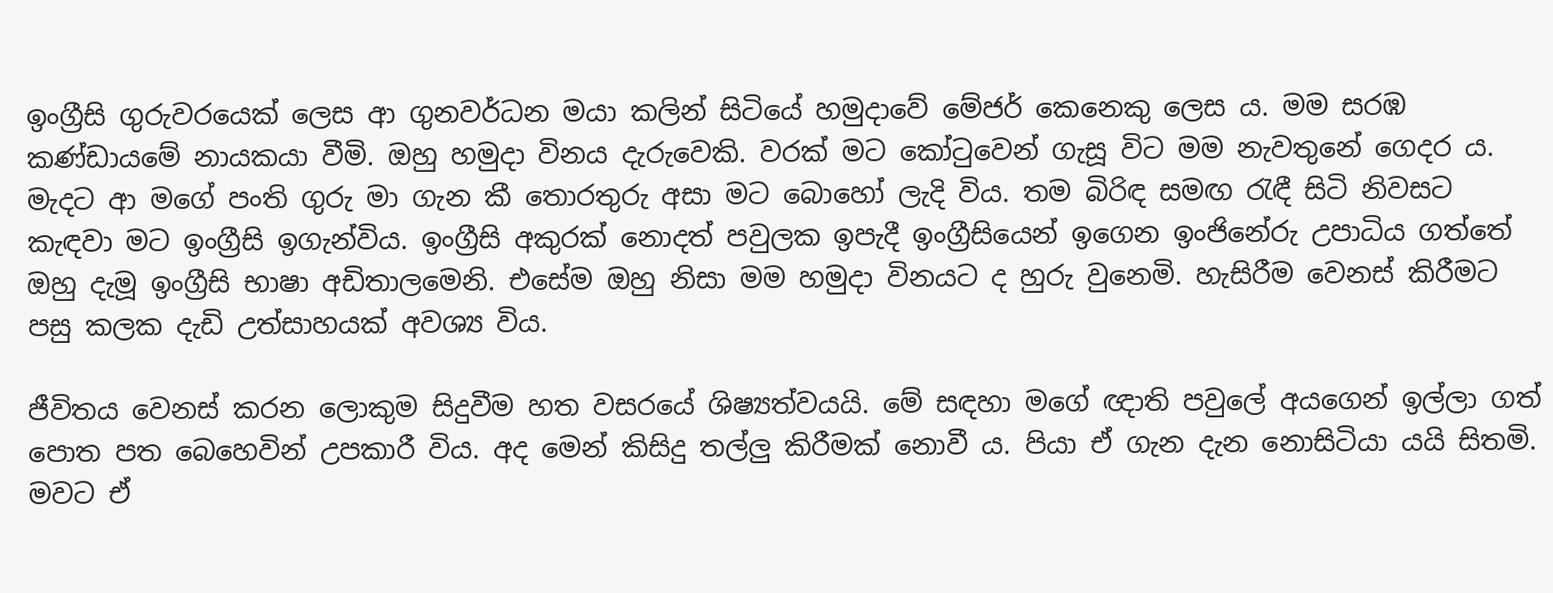ඉංග්‍රීසි ගුරුවරයෙක් ලෙස ආ ගුනවර්ධන මයා කලින් සිටියේ හමුදාවේ මේජර් කෙනෙකු ලෙස ය. මම සරඹ කණ්ඩායමේ නායකයා වීමි. ඔහු හමුදා විනය දැරුවෙකි. වරක් මට කෝටුවෙන් ගැසූ විට මම නැවතුනේ ගෙදර ය. මැදට ආ මගේ පංති ගුරු මා ගැන කී තොරතුරු අසා මට බොහෝ ලැදි විය. තම බිරිඳ සමඟ රැඳී සිටි නිවසට කැඳවා මට ඉංග්‍රීසි ඉගැන්විය. ඉංග්‍රීසි අකුරක් නොදත් පවුලක ඉපැදී ඉංග්‍රීසියෙන් ඉගෙන ඉංජිනේරු උපාධිය ගත්තේ ඔහු දැමූ ඉංග්‍රීසි භාෂා අඩිතාලමෙනි. එසේම ඔහු නිසා මම හමුදා විනයට ද හුරු වුනෙමි. හැසිරීම වෙනස් කිරීමට පසු කලක දැඩි උත්සාහයක් අවශ්‍ය විය.

ජීවිතය වෙනස් කරන ලොකුම සිදුවීම හත වසරයේ ශිෂ්‍යත්වයයි. මේ සඳහා මගේ ඥාති පවුලේ අයගෙන් ඉල්ලා ගත් පොත පත බෙහෙවින් උපකාරී විය. අද මෙන් කිසිදු තල්ලු කිරීමක් නොවී ය. පියා ඒ ගැන දැන නොසිටියා යයි සිතමි. මවට ඒ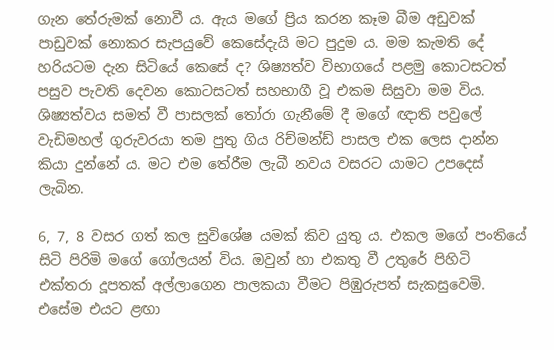ගැන තේරුමක් නොවී ය. ඇය මගේ ප්‍රිය කරන කෑම බීම අඩුවක් පාඩුවක් නොකර සැපයුවේ කෙසේදැයි මට පුදුම ය. මම කැමති දේ හරියටම දැන සිටියේ කෙසේ ද? ශිෂ්‍යත්ව විභාගයේ පළමු කොටසටත් පසුව පැවති දෙවන කොටසටත් සහභාගී වූ එකම සිසුවා මම විය. ශිෂ්‍යත්වය සමත් වී පාසලක් තෝරා ගැනීමේ දී මගේ ඥාති පවුලේ වැඩිමහල් ගුරුවරයා තම පුතු ගිය රිච්මන්ඩ් පාසල එක ලෙස දාන්න කියා දුන්නේ ය. මට එම තේරීම ලැබී නවය වසරට යාමට උපදෙස් ලැබින.

6, 7, 8 වසර ගත් කල සුවිශේෂ යමක් කිව යුතු ය. එකල මගේ පංතියේ සිටි පිරිමි මගේ ගෝලයන් විය. ඔවුන් හා එකතු වී උතුරේ පිහිටි එක්තරා දූපතක් අල්ලාගෙන පාලකයා වීමට පිඹුරුපත් සැකසුවෙමි. එසේම එයට ළඟා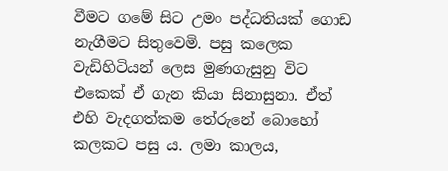වීමට ගමේ සිට උමං පද්ධතියක් ගොඩ නැගීමට සිතුවෙමි. පසු කලෙක වැඩිහිටියන් ලෙස මුණගැසුනු විට එකෙක් ඒ ගැන කියා සිනාසුනා. ඒත් එහි වැදගත්කම තේරුනේ බොහෝ කලකට පසු ය. ලමා කාලය,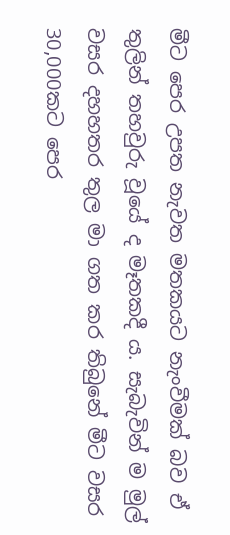මීට පෙර උපත නැවත මතකයට නැංවීමක් බව ඒ තුලින් තහවුරු වූයේ ද මෑතකදී ය. සැබැවින් ම මුල් වසර දහහතර තුල මා ගත කර තිබුනේ මීට වසර 30,000කට පෙර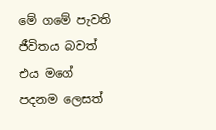මේ ගමේ පැවති ජීවිතය බවත් එය මගේ පදනම ලෙසත්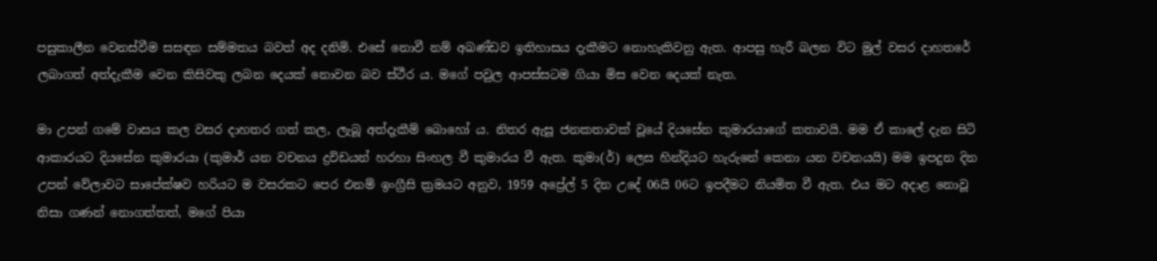පසුකාලීන වෙනස්වීම සසඳන සම්මතය බවත් අද දනිමි. එසේ නොවී නම් අඛණ්ඩව ඉතිහාසය දැකීමට නොහැකිවනු ඇත. ආපසු හැරී බලන විට මුල් වසර දාහතරේ ලබාගත් අත්දැකීම වෙන කිසිවකු ලබන දෙයක් නොවන බව ස්ථීර ය. මගේ පවුල ආපස්සටම ගියා මිස වෙන දෙයක් නැත.

මා උපන් ගමේ වාසය කල වසර දාහතර ගත් කල, ලැබූ අත්දැකීම් බොහෝ ය. නිතර ඇසූ ජනකතාවක් වූයේ දියසේන කුමාරයාගේ කතාවයි. මම ඒ කාලේ දැන සිටි ආකාරයට දියසේන කුමාරයා (කුමාර් යන වචනය ද්‍රවිඩයන් හරහා සිංහල වී කුමාරය වී ඇත. කුමා(ර්) ලෙස හින්දියට හැරුනේ කෙනා යන වචනයයි) මම ඉපදුන දින උපන් වේලාවට සාපේක්ෂව හරියට ම වසරකට පෙර එනම් ඉංග්‍රීසි ක්‍රමයට අනුව, 1959 අප්‍රේල් 5 දින උදේ 06යි 06ට ඉපදීමට නියමිත වී ඇත. එය මට අදාළ නොවූ නිසා ගණන් නොගත්තත්, මගේ පියා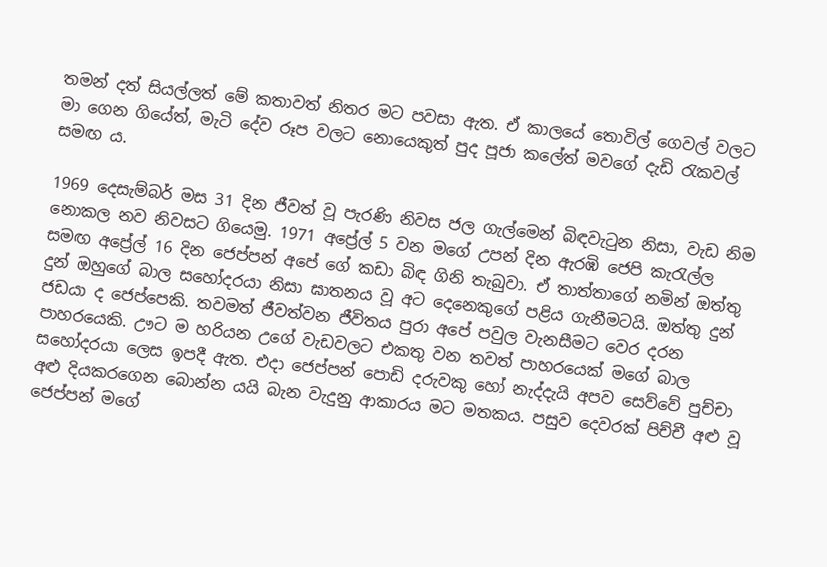තමන් දත් සියල්ලත් මේ කතාවත් නිතර මට පවසා ඇත. ඒ කාලයේ තොවිල් ගෙවල් වලට මා ගෙන ගියේත්, මැටි දේව රූප වලට නොයෙකුත් පුද පූජා කලේත් මවගේ දැඩි රැකවල් සමඟ ය.

1969 දෙසැම්බර් මස 31 දින ජීවත් වූ පැරණි නිවස ජල ගැල්මෙන් බිඳවැටුන නිසා, වැඩ නිම නොකල නව නිවසට ගියෙමු. 1971 අප්‍රේල් 5 වන මගේ උපන් දින ඇරඹි ජෙපි කැරැල්ල සමඟ අප්‍රේල් 16 දින ජෙප්පන් අපේ ගේ කඩා බිඳ ගිනි තැබුවා. ඒ තාත්තාගේ නමින් ඔත්තු දුන් ඔහුගේ බාල සහෝදරයා නිසා ඝාතනය වූ අට දෙනෙකුගේ පළිය ගැනීමටයි. ඔත්තු දුන් ජඩයා ද ජෙප්පෙකි. තවමත් ජීවත්වන ජීවිතය පුරා අපේ පවුල වැනසීමට වෙර දරන පාහරයෙකි. ඌට ම හරියන උගේ වැඩවලට එකතු වන තවත් පාහරයෙක් මගේ බාල සහෝදරයා ලෙස ඉපදී ඇත. එදා ජෙප්පන් පොඩි දරුවකු හෝ නැද්දැයි අපව සෙව්වේ පුච්චා අළු දියකරගෙන බොන්න යයි බැන වැදුනු ආකාරය මට මතකය. පසුව දෙවරක් පිච්චී අළු වූ ජෙප්පන් මගේ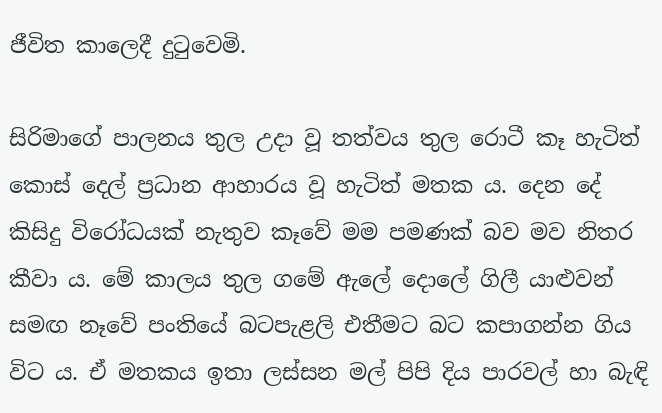ජීවිත කාලෙදී දුටුවෙමි.

සිරිමාගේ පාලනය තුල උදා වූ තත්වය තුල රොටී කෑ හැටිත් කොස් දෙල් ප්‍රධාන ආහාරය වූ හැටිත් මතක ය. දෙන දේ කිසිදු විරෝධයක් නැතුව කෑවේ මම පමණක් බව මව නිතර කීවා ය. මේ කාලය තුල ගමේ ඇලේ දොලේ ගිලී යාළුවන් සමඟ නෑවේ පංතියේ බටපැළලි එතීමට බට කපාගන්න ගිය විට ය. ඒ මතකය ඉතා ලස්සන මල් පිපි දිය පාරවල් හා බැඳි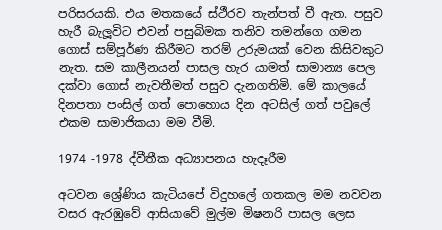පරිසරයකි. එය මතකයේ ස්ථීරව තැන්පත් වී ඇත. පසුව හැරී බැලූවිට එවන් පසුබිමක තනිව තමන්ගෙ ගමන ගොස් සම්පූර්ණ කිරීමට තරම් උරුමයක් වෙන කිසිවකුට නැත. සම කාලීනයන් පාසල හැර යාමත් සාමාන්‍ය පෙල දක්වා ගොස් නැවතීමත් පසුව දැනගතිමි. මේ කාලයේ දිනපතා පංසිල් ගත් පොහොය දින අටසිල් ගත් පවුලේ එකම සාමාජිකයා මම වීමි.

1974 -1978 ද්වීතීක අධ්‍යාපනය හැදෑරීම

අටවන ශ්‍රේණිය කැටියපේ විදුහලේ ගතකල මම නවවන වසර ඇරඹුවේ ආසියාවේ මුල්ම මිෂනරි පාසල ලෙස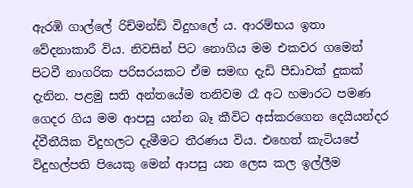ඇරඹි ගාල්ලේ රිච්මන්ඩ් විදුහලේ ය. ආරම්භය ඉතා වේදනාකාරී විය. නිවසින් පිට නොගිය මම එකවර ගමෙන් පිටවී නාගරික පරිසරයකට ඒම සමඟ දැඩි පීඩාවක් දුකක් දැනින. පළමු සති අන්තයේම තනිවම රෑ අට හමාරට පමණ ගෙදර ගිය මම ආපසු යන්න බෑ කීවිට අස්කරගෙන දෙයියන්දර ද්වීතීයික විදුහලට දැමීමට තීරණය විය. එහෙත් කැටියපේ විදුහල්පති පියෙකු මෙන් ආපසු යන ලෙස කල ඉල්ලීම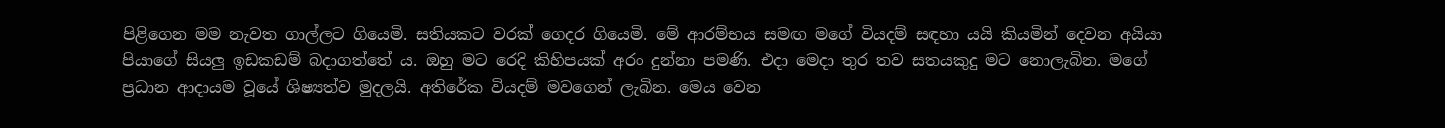පිළිගෙන මම නැවත ගාල්ලට ගියෙමි. සතියකට වරක් ගෙදර ගියෙමි. මේ ආරම්භය සමඟ මගේ වියදම් සඳහා යයි කියමින් දෙවන අයියා පියාගේ සියලු ඉඩකඩම් බදාගත්තේ ය. ඔහු මට රෙදි කිහිපයක් අරං දුන්නා පමණි. එදා මෙදා තුර තව සතයකුදු මට නොලැබින. මගේ ප්‍රධාන ආදායම වූයේ ශිෂ්‍යත්ව මුදලයි. අතිරේක වියදම් මවගෙන් ලැබින. මෙය වෙන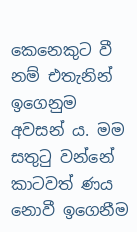කෙනෙකුට වී නම් එතැනින් ඉගෙනුම අවසන් ය. මම සතුටු වන්නේ කාටවත් ණය නොවී ඉගෙනීම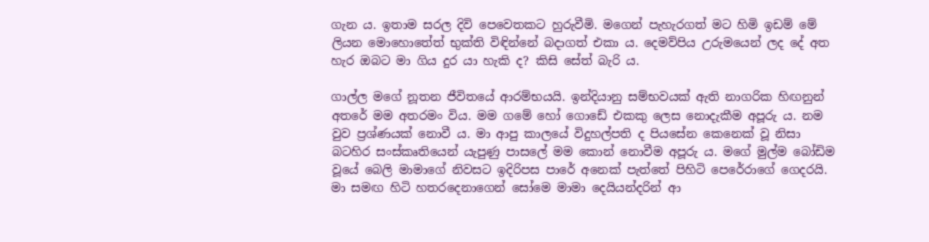ගැන ය. ඉතාම සරල දිවි පෙවෙතකට හුරුවීමි. මගෙන් පැහැරගත් මට හිමි ඉඩම් මේ ලියන මොහොතේත් භුක්ති විඳින්නේ බදාගත් එකා ය. දෙමව්පිය උරුමයෙන් ලද දේ අත හැර ඔබට මා ගිය දුර යා හැකි ද? කිසි සේත් බැරි ය.

ගාල්ල මගේ නූතන ජීවිතයේ ආරම්භයයි. ඉන්දියානු සම්භවයක් ඇති නාගරික හිඟනුන් අතරේ මම අතරමං විය. මම ගමේ හෝ ගොඩේ එකකු ලෙස නොදැකීම අපූරු ය. නම වුව ප්‍රශ්ණයක් නොවී ය. මා ආපු කාලයේ විදුහල්පති ද පියසේන කෙනෙක් වූ නිසා බටහිර සංස්කෘතියෙන් යැපුණු පාසලේ මම කොන් නොවීම අපූරු ය. මගේ මුල්ම බෝඩිම වූයේ බෙලි මාමාගේ නිවසට ඉදිරිපස පාරේ අනෙක් පැත්තේ පිහිටි පෙරේරාගේ ගෙදරයි. මා සමඟ හිටි හතරදෙනාගෙන් සෝමෙ මාමා දෙයියන්දරින් ආ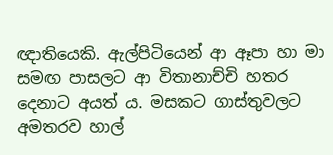ඥාතියෙකි. ඇල්පිටියෙන් ආ ඈපා හා මා සමඟ පාසලට ආ විතානාච්චි හතර දෙනාට අයත් ය. මසකට ගාස්තුවලට අමතරව හාල්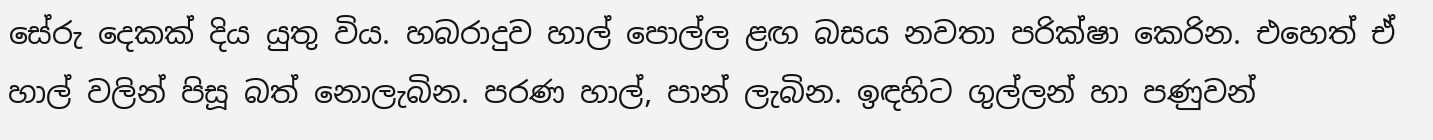සේරු දෙකක් දිය යුතු විය. හබරාදුව හාල් පොල්ල ළඟ බසය නවතා පරික්ෂා කෙරින. එහෙත් ඒ හාල් වලින් පිසූ බත් නොලැබින. පරණ හාල්, පාන් ලැබින. ඉඳහිට ගුල්ලන් හා පණුවන්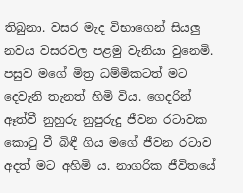තිබුනා. වසර මැද විභාගෙන් සියලු නවය වසරවල පළමු වැනියා වුනෙමි. පසුව මගේ මිත්‍ර ධම්මිකටත් මට දෙවැනි තැනත් හිමි විය. ගෙදරින් ඈත්වී නුහුරු නුපුරුදු ජීවන රටාවක කොටු වී බිඳී ගිය මගේ ජීවන රටාව අදත් මට අහිමි ය. නාගරික ජීවිතයේ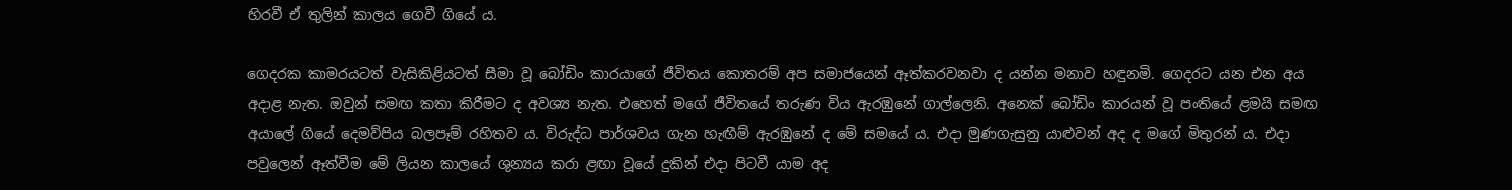හිරවී ඒ තුලින් කාලය ගෙවී ගියේ ය.

ගෙදරක කාමරයටත් වැසිකිළියටත් සීමා වූ බෝඩිං කාරයාගේ ජීවිතය කොතරම් අප සමාජයෙන් ඈත්කරවනවා ද යන්න මනාව හඳුනමි. ගෙදරට යන එන අය අදාළ නැත. ඔවුන් සමඟ කතා කිරීමට ද අවශ්‍ය නැත. එහෙත් මගේ ජීවිතයේ තරුණ විය ඇරඹුනේ ගාල්ලෙනි. අනෙක් බෝඩිං කාරයන් වූ පංතියේ ළමයි සමඟ අයාලේ ගියේ දෙමව්පිය බලපෑම් රහිතව ය. විරුද්ධ පාර්ශවය ගැන හැඟීම් ඇරඹුනේ ද මේ සමයේ ය. එදා මුණගැසුනු යාළුවන් අද ද මගේ මිතුරන් ය. එදා පවුලෙන් ඈත්වීම මේ ලියන කාලයේ ශුන්‍යය කරා ළඟා වූයේ දුකින් එදා පිටවී යාම අද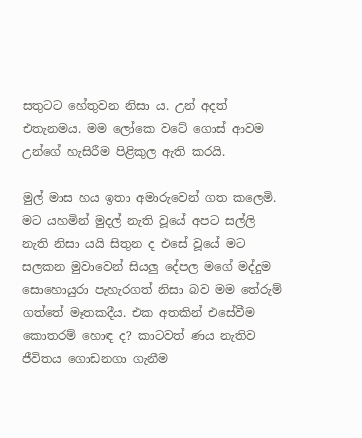සතුටට හේතුවන නිසා ය. උන් අදත් එතැනමය. මම ලෝකෙ වටේ ගොස් ආවම උන්ගේ හැසිරීම පිළිකුල ඇති කරයි.

මුල් මාස හය ඉතා අමාරුවෙන් ගත කලෙමි. මට යහමින් මුදල් නැති වූයේ අපට සල්ලි නැති නිසා යයි සිතුන ද එසේ වූයේ මට සලකන මුවාවෙන් සියලු දේපල මගේ මද්දුම සොහොයුරා පැහැරගත් නිසා බව මම තේරුම් ගත්තේ මෑතකදීය. එක අතකින් එසේවීම කොතරම් හොඳ ද? කාටවත් ණය නැතිව ජීවිතය ගොඩනගා ගැනීම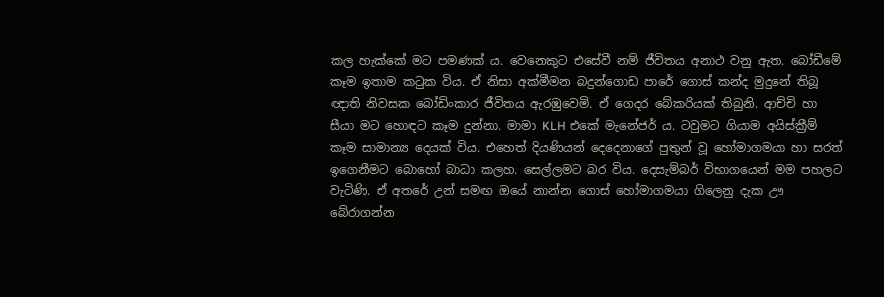කල හැක්කේ මට පමණක් ය. වෙනෙකුට එසේවී නම් ජීවිතය අනාථ වනු ඇත. බෝඩීමේ කෑම ඉතාම කටුක විය. ඒ නිසා අක්මීමන බදුන්ගොඩ පාරේ ගොස් කන්ද මුදුනේ තිබූ ඥාති නිවසක බෝඩිංකාර ජීවිතය ඇරඹුවෙමි. ඒ ගෙදර බේකරියක් තිබුනි. ආච්චි හා සීයා මට හොඳට කෑම දුන්නා. මාමා KLH එකේ මැනේජර් ය. ටවුමට ගියාම අයිස්ක්‍රීම් කෑම සාමාන්‍ය දෙයක් විය. එහෙත් දියණියන් දෙදෙනාගේ පුතුන් වූ හෝමාගමයා හා සරත් ඉගෙනීමට බොහෝ බාධා කලහ. සෙල්ලමට බර විය. දෙසැම්බර් විභාගයෙන් මම පහලට වැටිණි. ඒ අතරේ උන් සමඟ ඔයේ නාන්න ගොස් හෝමාගමයා ගිලෙනු දැක ඌ බේරාගන්න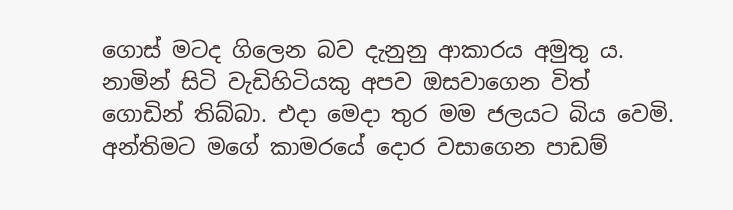ගොස් මටද ගිලෙන බව දැනුනු ආකාරය අමුතු ය. නාමින් සිටි වැඩිහිටියකු අපව ඔසවාගෙන විත් ගොඩින් තිබ්බා. එදා මෙදා තුර මම ජලයට බිය වෙමි. අන්තිමට මගේ කාමරයේ දොර වසාගෙන පාඩම්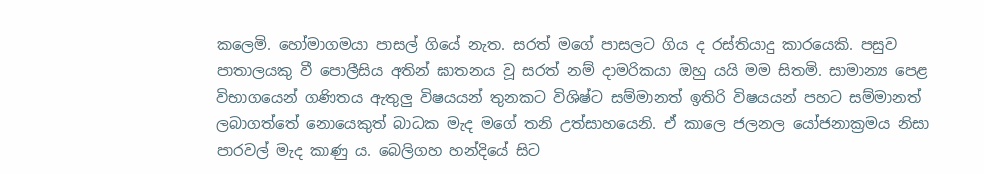කලෙමි. හෝමාගමයා පාසල් ගියේ නැත. සරත් මගේ පාසලට ගිය ද රස්තියාදු කාරයෙකි. පසුව පාතාලයකු වී පොලීසිය අතින් ඝාතනය වූ සරත් නම් දාමරිකයා ඔහු යයි මම සිතමි. සාමාන්‍ය පෙළ විභාගයෙන් ගණිතය ඇතුලු විෂයයන් තුනකට විශිෂ්ට සම්මානත් ඉතිරි විෂයයන් පහට සම්මානත් ලබාගත්තේ නොයෙකුත් බාධක මැද මගේ තනි උත්සාහයෙනි. ඒ කාලෙ ජලනල යෝජනාක්‍රමය නිසා පාරවල් මැද කාණු ය. බෙලිගහ හන්දියේ සිට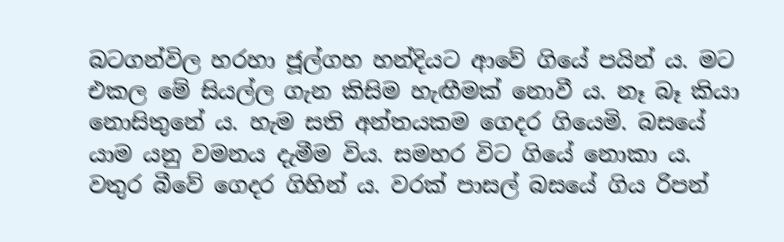බටගන්විල හරහා ජූල්ගහ හන්දියට ආවේ ගියේ පයින් ය. මට එකල මේ සියල්ල ගැන කිසිම හැඟීමක් නොවී ය. නෑ බෑ කියා නොසිතුනේ ය. හැම සති අන්තයකම ගෙදර ගියෙමි. බසයේ යාම යනු වමනය දැමීම විය. සමහර විට ගියේ නොකා ය. වතුර බීවේ ගෙදර ගිහින් ය. වරක් පාසල් බසයේ ගිය රිපන්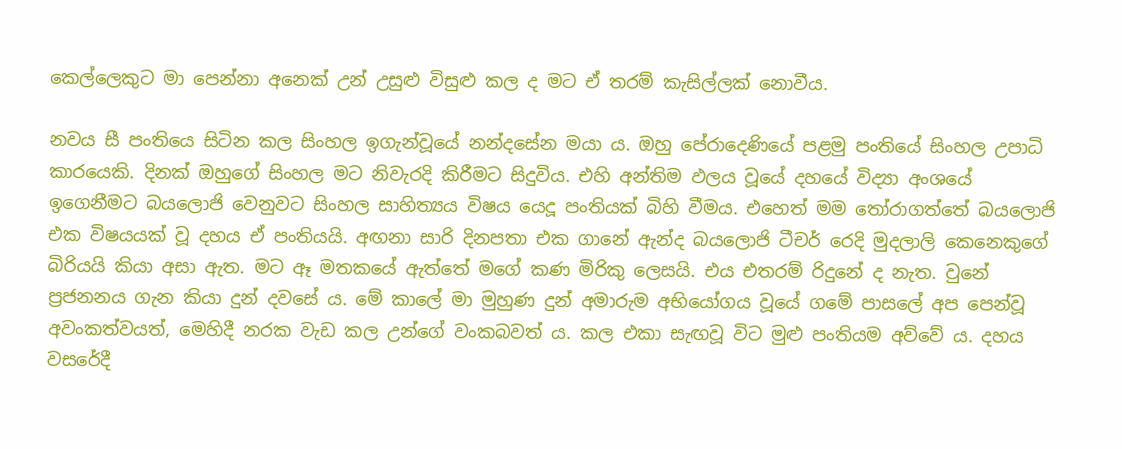කෙල්ලෙකුට මා පෙන්නා අනෙක් උන් උසුළු විසුළු කල ද මට ඒ තරම් කැසිල්ලක් නොවීය.

නවය සී පංතියෙ සිටින කල සිංහල ඉගැන්වූයේ නන්දසේන මයා ය. ඔහු පේරාදෙණියේ පළමු පංතියේ සිංහල උපාධි කාරයෙකි. දිනක් ඔහුගේ සිංහල මට නිවැරදි කිරීමට සිදුවිය. එහි අන්තිම ඵලය වූයේ දහයේ විද්‍යා අංශයේ ඉගෙනීමට බයලොජි වෙනුවට සිංහල සාහිත්‍යය විෂය යෙදූ පංතියක් බිහි වීමය. එහෙත් මම තෝරාගත්තේ බයලොජි එක විෂයයක් වූ දහය ඒ පංතියයි. අඟනා සාරි දිනපතා එක ගානේ ඇන්ද බයලොජි ටීචර් රෙදි මුදලාලි කෙනෙකුගේ බිරියයි කියා අසා ඇත. මට ඈ මතකයේ ඇත්තේ මගේ කණ මිරිකු ලෙසයි. එය එතරම් රිදුනේ ද නැත. වුනේ ප්‍රජනනය ගැන කියා දුන් දවසේ ය. මේ කාලේ මා මුහුණ දුන් අමාරුම අභියෝගය වූයේ ගමේ පාසලේ අප පෙන්වූ අවංකත්වයත්, මෙහිදී නරක වැඩ කල උන්ගේ වංකබවත් ය. කල එකා සැඟවූ විට මුළු පංතියම අව්වේ ය. දහය වසරේදී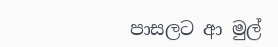පාසලට ආ මුල්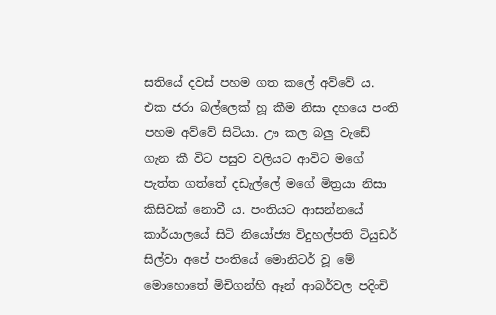සතියේ දවස් පහම ගත කලේ අව්වේ ය. එක ජරා බල්ලෙක් හූ කීම නිසා දහයෙ පංති පහම අව්වේ සිටියා. ඌ කල බලු වැඩේ ගැන කී විට පසුව වලියට ආවිට මගේ පැත්ත ගත්තේ දඩැල්ලේ මගේ මිත්‍රයා නිසා කිසිවක් නොවී ය. පංතියට ආසන්නයේ කාර්යාලයේ සිටි නියෝජ්‍ය විදුහල්පති ටියුඩර් සිල්වා අපේ පංතියේ මොනිටර් වූ මේ මොහොතේ මිචිගන්හි ඈන් ආබර්වල පදිංචි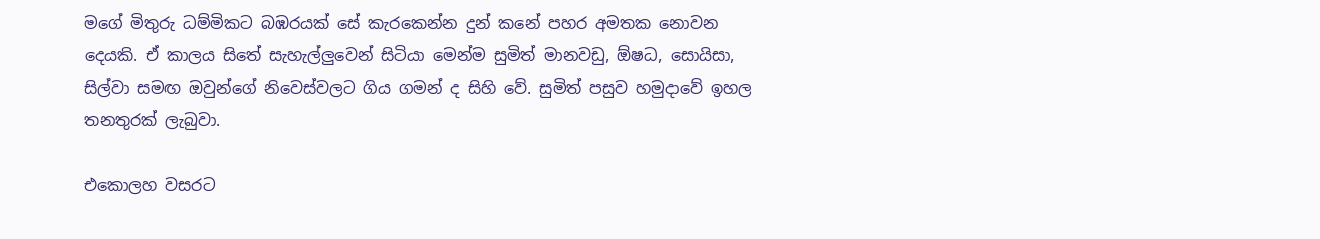මගේ මිතුරු ධම්මිකට බඹරයක් සේ කැරකෙන්න දුන් කනේ පහර අමතක නොවන දෙයකි. ඒ කාලය සිතේ සැහැල්ලුවෙන් සිටියා මෙන්ම සුමිත් මානවඩු, ඕෂධ, සොයිසා, සිල්වා සමඟ ඔවුන්ගේ නිවෙස්වලට ගිය ගමන් ද සිහි වේ. සුමිත් පසුව හමුදාවේ ඉහල තනතුරක් ලැබුවා.

එකොලහ වසරට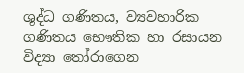ශුද්ධ ගණිතය, ව්‍යවහාරික ගණිතය භෞතික හා රසායන විද්‍යා තෝරාගෙන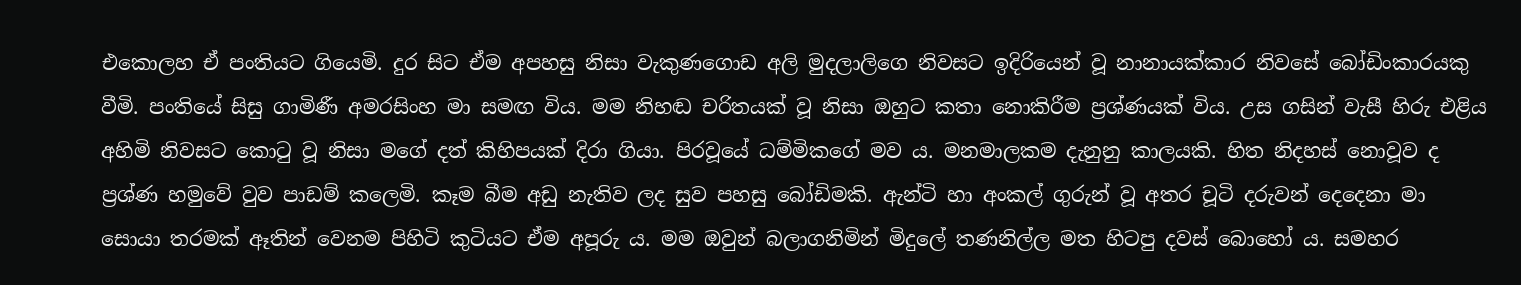එකොලහ ඒ පංතියට ගියෙමි. දුර සිට ඒම අපහසු නිසා වැකුණගොඩ අලි මුදලාලිගෙ නිවසට ඉදිරියෙන් වූ නානායක්කාර නිවසේ බෝඩිංකාරයකු වීමි. පංතියේ සිසු ගාමිණී අමරසිංහ මා සමඟ විය. මම නිහඬ චරිතයක් වූ නිසා ඔහුට කතා නොකිරීම ප්‍රශ්ණයක් විය. උස ගසින් වැසී හිරු එළිය අහිමි නිවසට කොටු වූ නිසා මගේ දත් කිහිපයක් දිරා ගියා. පිරවූයේ ධම්මිකගේ මව ය. මනමාලකම දැනුනු කාලයකි. හිත නිදහස් නොවූව ද ප්‍රශ්ණ හමුවේ වුව පාඩම් කලෙමි. කෑම බීම අඩු නැතිව ලද සුව පහසු බෝඩිමකි. ඇන්ටි හා අංකල් ගුරුන් වූ අතර චූටි දරුවන් දෙදෙනා මා සොයා තරමක් ඈතින් වෙනම පිහිටි කුටියට ඒම අපූරු ය. මම ඔවුන් බලාගනිමින් මිදුලේ තණනිල්ල මත හිටපු දවස් බොහෝ ය. සමහර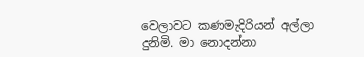වෙලාවට කණමැදිරියන් අල්ලා දුනිමි. මා නොදන්නා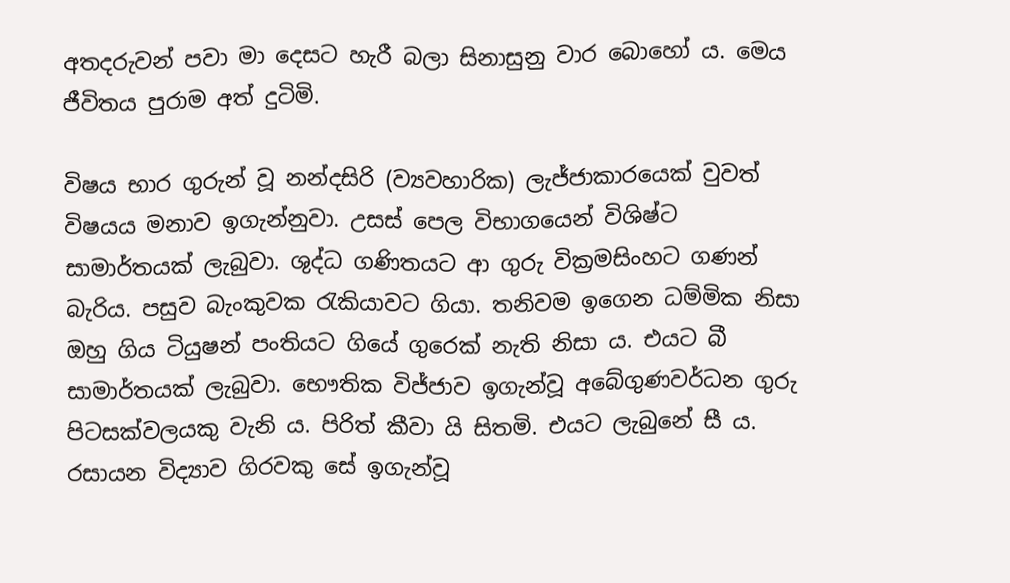අතදරුවන් පවා මා දෙසට හැරී බලා සිනාසුනු වාර බොහෝ ය. මෙය ජීවිතය පුරාම අත් දුටිමි.

විෂය භාර ගුරුන් වූ නන්දසිරි (ව්‍යවහාරික) ලැජ්ජාකාරයෙක් වුවත් විෂයය මනාව ඉගැන්නුවා. උසස් පෙල විභාගයෙන් විශිෂ්ට සාමාර්තයක් ලැබුවා. ශුද්ධ ගණිතයට ආ ගුරු වික්‍රමසිංහට ගණන් බැරිය. පසුව බැංකුවක රැකියාවට ගියා. තනිවම ඉගෙන ධම්මික නිසා ඔහු ගිය ටියුෂන් පංතියට ගියේ ගුරෙක් නැති නිසා ය. එයට බී සාමාර්තයක් ලැබුවා. භෞතික විජ්ජාව ඉගැන්වූ අබේගුණවර්ධන ගුරු පිටසක්වලයකු වැනි ය. පිරිත් කීවා යි සිතමි. එයට ලැබුනේ සී ය. රසායන විද්‍යාව ගිරවකු සේ ඉගැන්වූ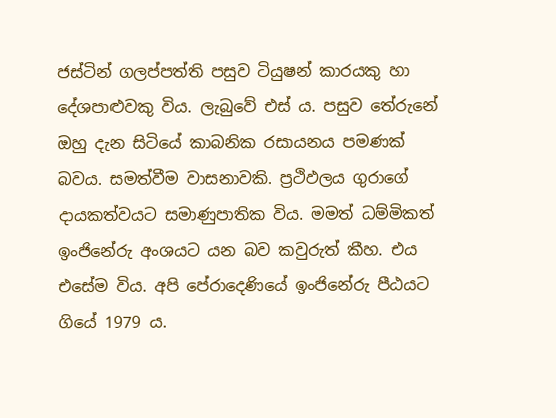ජස්ටින් ගලප්පත්ති පසුව ටියුෂන් කාරයකු හා දේශපාළුවකු විය. ලැබුවේ එස් ය. පසුව තේරුනේ ඔහු දැන සිටියේ කාබනික රසායනය පමණක් බවය. සමත්වීම වාසනාවකි. ප්‍රථිඵලය ගුරාගේ දායකත්වයට සමාණුපාතික විය. මමත් ධම්මිකත් ඉංජිනේරු අංශයට යන බව කවුරුත් කීහ. එය එසේම විය. අපි පේරාදෙණියේ ඉංජිනේරු පීඨයට ගියේ 1979 ය.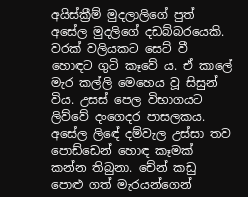අයිස්ක්‍රීම් මුදලාලිගේ පුත් අසේල මුදලිගේ දඩබ්බරයෙකි. වරක් වලියකට සෙට් වී හොඳට ගුටි කෑවේ ය. ඒ කාලේ මැර කල්ලි මෙහෙය වූ සිසුන් විය. උසස් පෙල විභාගයට ලිව්වේ දංගෙදර පාසලකය. අසේල ලිඳේ දම්වැල උස්සා තව පොඩ්ඩෙන් හොඳ කෑමක් කන්න තිබුනා. චේන් කඩු පොළු ගත් මැරයන්ගෙන්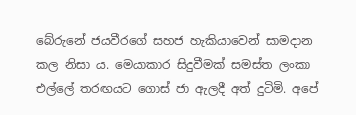බේරුනේ ජයවීරගේ සහජ හැකියාවෙන් සාමදාන කල නිසා ය. මෙයාකාර සිදුවීමක් සමස්ත ලංකා එල්ලේ තරඟයට ගොස් ජා ඇලදී අත් දුටිමි. අපේ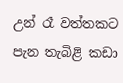උන් රෑ වත්තකට පැන තැබිළි කඩා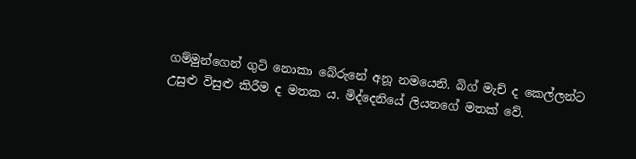ගම්මුන්ගෙන් ගුටි නොකා බේරුනේ අනූ නමයෙනි. බිග් මැච් ද කෙල්ලන්ට උසුළු විසුළු කිරීම ද මතක ය. මිද්දෙනියේ ලියනගේ මතක් වේ.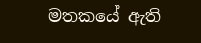මතකයේ ඇති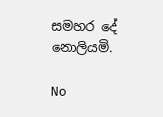සමහර දේ නොලියමි.

No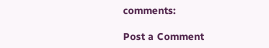comments:

Post a Comment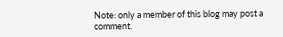Note: only a member of this blog may post a comment.